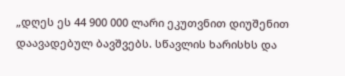„დღეს ეს 44 900 000 ლარი ეკუთვნით დიუშენით დაავადებულ ბავშვებს. სწავლის ხარისხს და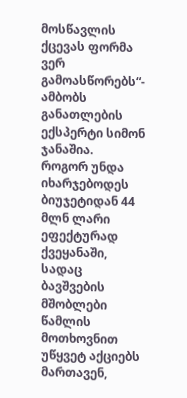მოსწავლის ქცევას ფორმა ვერ გამოასწორებს“- ამბობს განათლების ექსპერტი სიმონ ჯანაშია.
როგორ უნდა იხარჯებოდეს ბიუჯეტიდან 44 მლნ ლარი ეფექტურად ქვეყანაში, სადაც ბავშვების მშობლები წამლის მოთხოვნით უწყვეტ აქციებს მართავენ,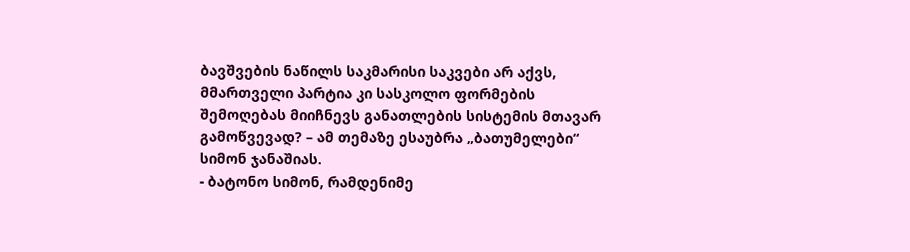ბავშვების ნაწილს საკმარისი საკვები არ აქვს, მმართველი პარტია კი სასკოლო ფორმების შემოღებას მიიჩნევს განათლების სისტემის მთავარ გამოწვევად? – ამ თემაზე ესაუბრა „ბათუმელები“ სიმონ ჯანაშიას.
- ბატონო სიმონ, რამდენიმე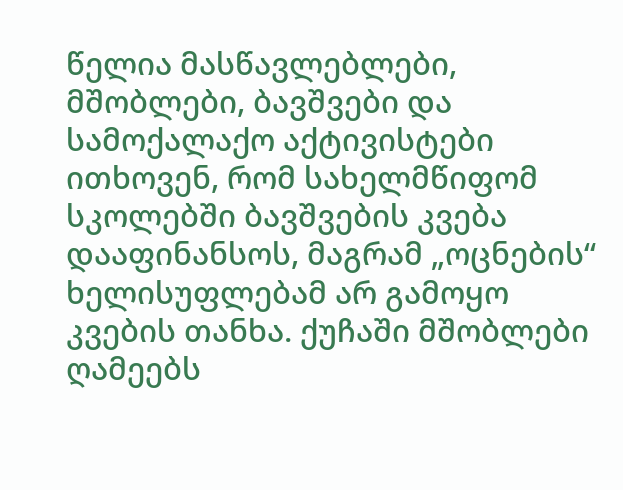წელია მასწავლებლები, მშობლები, ბავშვები და სამოქალაქო აქტივისტები ითხოვენ, რომ სახელმწიფომ სკოლებში ბავშვების კვება დააფინანსოს, მაგრამ „ოცნების“ ხელისუფლებამ არ გამოყო კვების თანხა. ქუჩაში მშობლები ღამეებს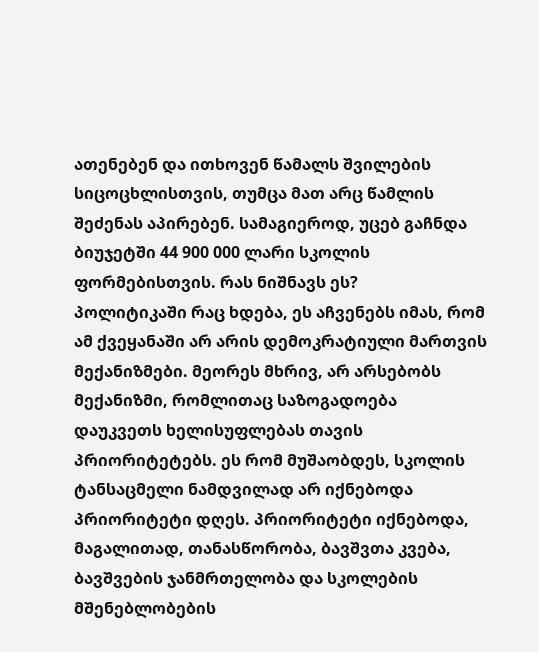ათენებენ და ითხოვენ წამალს შვილების სიცოცხლისთვის, თუმცა მათ არც წამლის შეძენას აპირებენ. სამაგიეროდ, უცებ გაჩნდა ბიუჯეტში 44 900 000 ლარი სკოლის ფორმებისთვის. რას ნიშნავს ეს?
პოლიტიკაში რაც ხდება, ეს აჩვენებს იმას, რომ ამ ქვეყანაში არ არის დემოკრატიული მართვის მექანიზმები. მეორეს მხრივ, არ არსებობს მექანიზმი, რომლითაც საზოგადოება დაუკვეთს ხელისუფლებას თავის პრიორიტეტებს. ეს რომ მუშაობდეს, სკოლის ტანსაცმელი ნამდვილად არ იქნებოდა პრიორიტეტი დღეს. პრიორიტეტი იქნებოდა, მაგალითად, თანასწორობა, ბავშვთა კვება, ბავშვების ჯანმრთელობა და სკოლების მშენებლობების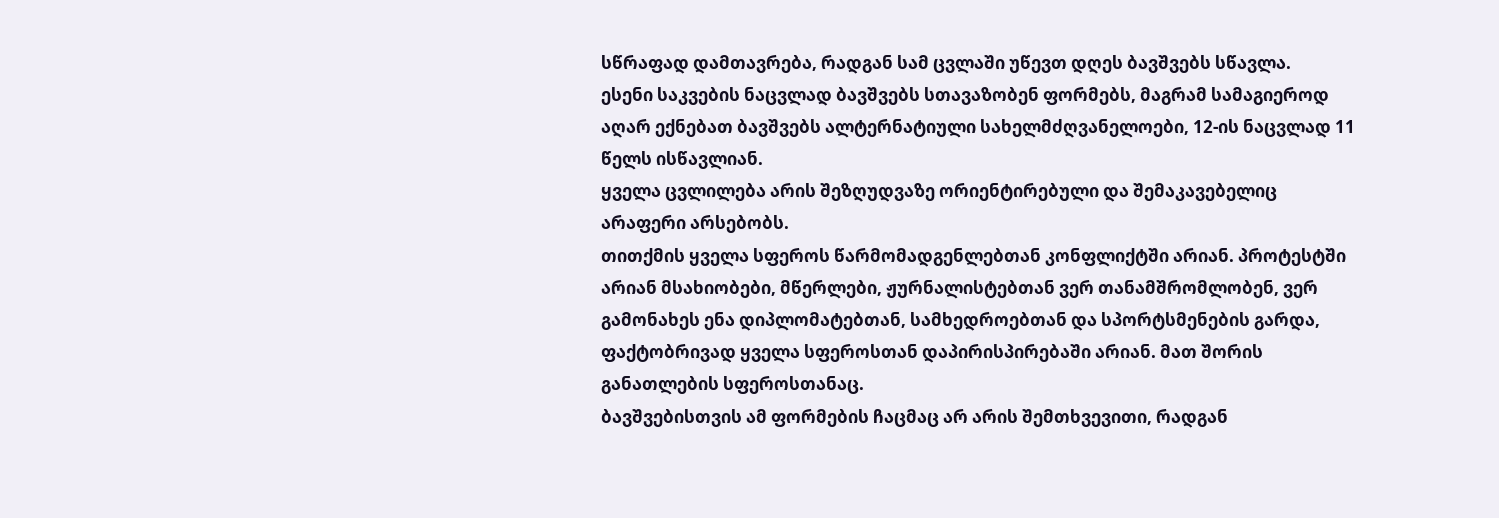სწრაფად დამთავრება, რადგან სამ ცვლაში უწევთ დღეს ბავშვებს სწავლა.
ესენი საკვების ნაცვლად ბავშვებს სთავაზობენ ფორმებს, მაგრამ სამაგიეროდ აღარ ექნებათ ბავშვებს ალტერნატიული სახელმძღვანელოები, 12-ის ნაცვლად 11 წელს ისწავლიან.
ყველა ცვლილება არის შეზღუდვაზე ორიენტირებული და შემაკავებელიც არაფერი არსებობს.
თითქმის ყველა სფეროს წარმომადგენლებთან კონფლიქტში არიან. პროტესტში არიან მსახიობები, მწერლები, ჟურნალისტებთან ვერ თანამშრომლობენ, ვერ გამონახეს ენა დიპლომატებთან, სამხედროებთან და სპორტსმენების გარდა, ფაქტობრივად ყველა სფეროსთან დაპირისპირებაში არიან. მათ შორის განათლების სფეროსთანაც.
ბავშვებისთვის ამ ფორმების ჩაცმაც არ არის შემთხვევითი, რადგან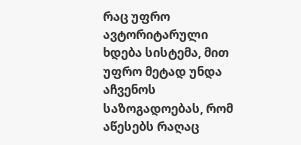რაც უფრო ავტორიტარული ხდება სისტემა, მით უფრო მეტად უნდა აჩვენოს საზოგადოებას, რომ აწესებს რაღაც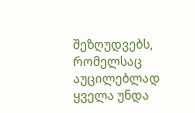შეზღუდვებს, რომელსაც აუცილებლად ყველა უნდა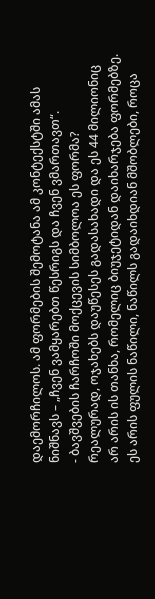დაემორჩილოს. ამ ფორმების შემოტანა ამ კონტექსტში ამას ნიშნავს – „ჩვენ ვამყარებთ წესრიგს და ჩვენ ვმართავთ“.
- ბავშვების ჩარჩოში მოქცევის სიმბოლოა ეს ფორმა?
რეალურად, ოჯახებს დაუწესეს გადასახადი და ეს 44 მილიონიც არ არის ის თანხა, რომელიც ბიუჯეტიდან დაიხარჯება ფორმებზე. ეს არის ფულის ნაწილი, ნაწილს გადაიხდიან მშობლები, როცა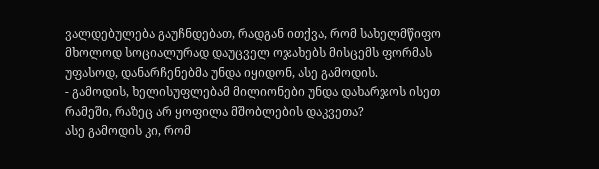ვალდებულება გაუჩნდებათ, რადგან ითქვა, რომ სახელმწიფო მხოლოდ სოციალურად დაუცველ ოჯახებს მისცემს ფორმას უფასოდ, დანარჩენებმა უნდა იყიდონ, ასე გამოდის.
- გამოდის, ხელისუფლებამ მილიონები უნდა დახარჯოს ისეთ რამეში, რაზეც არ ყოფილა მშობლების დაკვეთა?
ასე გამოდის კი, რომ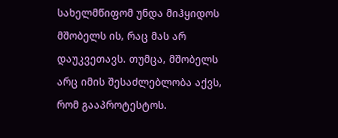სახელმწიფომ უნდა მიჰყიდოს მშობელს ის, რაც მას არ დაუკვეთავს. თუმცა, მშობელს არც იმის შესაძლებლობა აქვს, რომ გააპროტესტოს.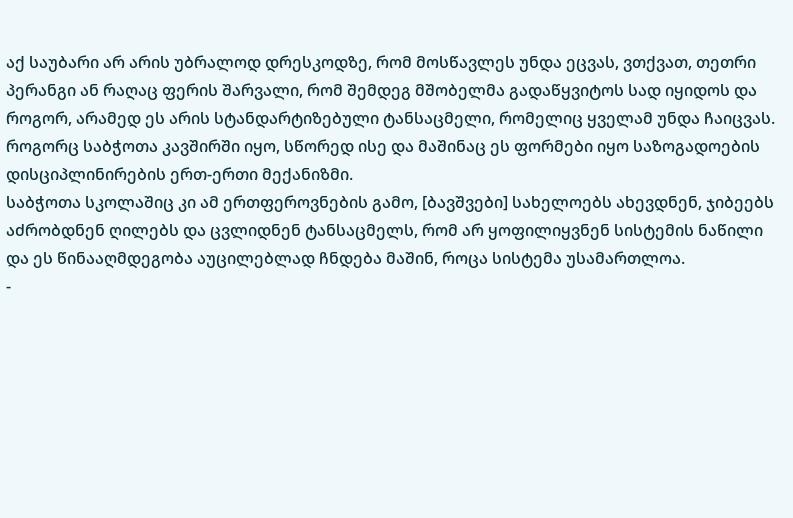აქ საუბარი არ არის უბრალოდ დრესკოდზე, რომ მოსწავლეს უნდა ეცვას, ვთქვათ, თეთრი პერანგი ან რაღაც ფერის შარვალი, რომ შემდეგ მშობელმა გადაწყვიტოს სად იყიდოს და როგორ, არამედ ეს არის სტანდარტიზებული ტანსაცმელი, რომელიც ყველამ უნდა ჩაიცვას. როგორც საბჭოთა კავშირში იყო, სწორედ ისე და მაშინაც ეს ფორმები იყო საზოგადოების დისციპლინირების ერთ-ერთი მექანიზმი.
საბჭოთა სკოლაშიც კი ამ ერთფეროვნების გამო, [ბავშვები] სახელოებს ახევდნენ, ჯიბეებს აძრობდნენ ღილებს და ცვლიდნენ ტანსაცმელს, რომ არ ყოფილიყვნენ სისტემის ნაწილი და ეს წინააღმდეგობა აუცილებლად ჩნდება მაშინ, როცა სისტემა უსამართლოა.
-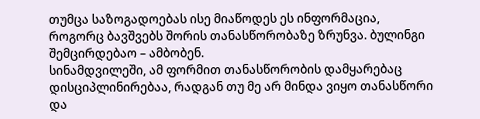თუმცა საზოგადოებას ისე მიაწოდეს ეს ინფორმაცია, როგორც ბავშვებს შორის თანასწორობაზე ზრუნვა. ბულინგი შემცირდებაო – ამბობენ.
სინამდვილეში, ამ ფორმით თანასწორობის დამყარებაც დისციპლინირებაა, რადგან თუ მე არ მინდა ვიყო თანასწორი და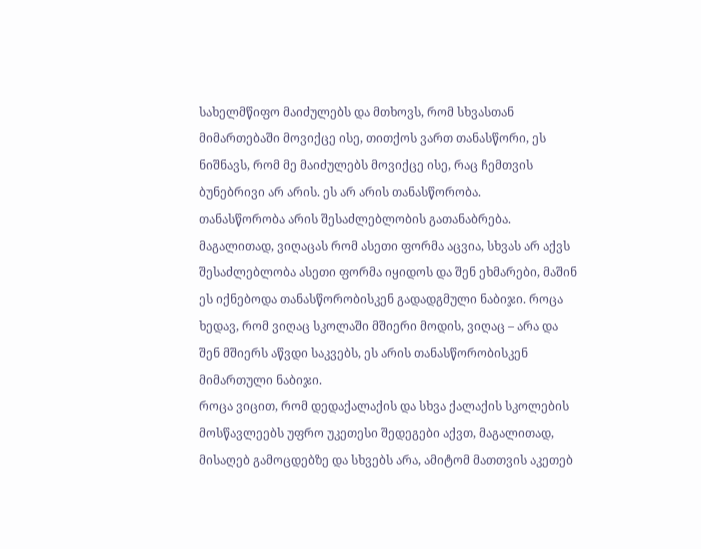სახელმწიფო მაიძულებს და მთხოვს, რომ სხვასთან მიმართებაში მოვიქცე ისე, თითქოს ვართ თანასწორი, ეს ნიშნავს, რომ მე მაიძულებს მოვიქცე ისე, რაც ჩემთვის ბუნებრივი არ არის. ეს არ არის თანასწორობა.
თანასწორობა არის შესაძლებლობის გათანაბრება. მაგალითად, ვიღაცას რომ ასეთი ფორმა აცვია, სხვას არ აქვს შესაძლებლობა ასეთი ფორმა იყიდოს და შენ ეხმარები, მაშინ ეს იქნებოდა თანასწორობისკენ გადადგმული ნაბიჯი. როცა ხედავ, რომ ვიღაც სკოლაში მშიერი მოდის, ვიღაც – არა და შენ მშიერს აწვდი საკვებს, ეს არის თანასწორობისკენ მიმართული ნაბიჯი.
როცა ვიცით, რომ დედაქალაქის და სხვა ქალაქის სკოლების მოსწავლეებს უფრო უკეთესი შედეგები აქვთ, მაგალითად, მისაღებ გამოცდებზე და სხვებს არა, ამიტომ მათთვის აკეთებ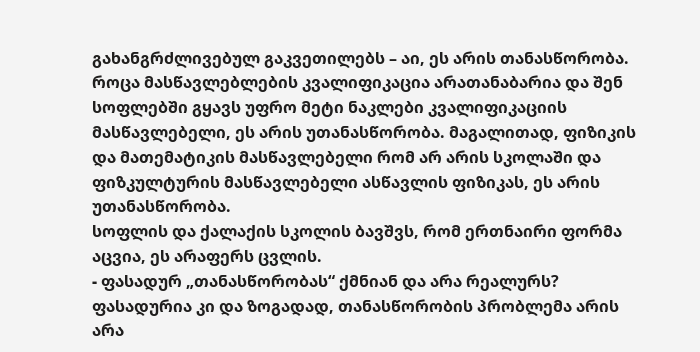გახანგრძლივებულ გაკვეთილებს – აი, ეს არის თანასწორობა.
როცა მასწავლებლების კვალიფიკაცია არათანაბარია და შენ სოფლებში გყავს უფრო მეტი ნაკლები კვალიფიკაციის მასწავლებელი, ეს არის უთანასწორობა. მაგალითად, ფიზიკის და მათემატიკის მასწავლებელი რომ არ არის სკოლაში და ფიზკულტურის მასწავლებელი ასწავლის ფიზიკას, ეს არის უთანასწორობა.
სოფლის და ქალაქის სკოლის ბავშვს, რომ ერთნაირი ფორმა აცვია, ეს არაფერს ცვლის.
- ფასადურ „თანასწორობას“ ქმნიან და არა რეალურს?
ფასადურია კი და ზოგადად, თანასწორობის პრობლემა არის არა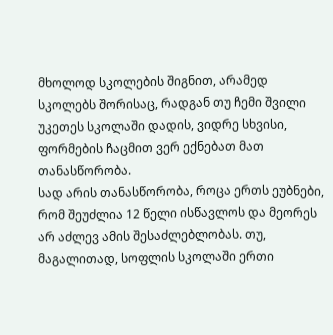მხოლოდ სკოლების შიგნით, არამედ სკოლებს შორისაც, რადგან თუ ჩემი შვილი უკეთეს სკოლაში დადის, ვიდრე სხვისი, ფორმების ჩაცმით ვერ ექნებათ მათ თანასწორობა.
სად არის თანასწორობა, როცა ერთს ეუბნები, რომ შეუძლია 12 წელი ისწავლოს და მეორეს არ აძლევ ამის შესაძლებლობას. თუ, მაგალითად, სოფლის სკოლაში ერთი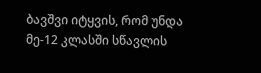ბავშვი იტყვის, რომ უნდა მე-12 კლასში სწავლის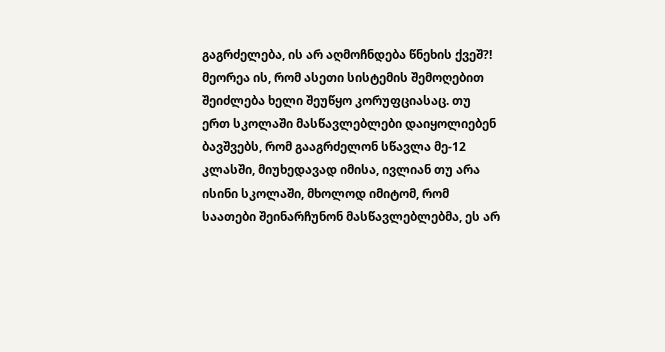გაგრძელება, ის არ აღმოჩნდება წნეხის ქვეშ?!
მეორეა ის, რომ ასეთი სისტემის შემოღებით შეიძლება ხელი შეუწყო კორუფციასაც. თუ ერთ სკოლაში მასწავლებლები დაიყოლიებენ ბავშვებს, რომ გააგრძელონ სწავლა მე-12 კლასში, მიუხედავად იმისა, ივლიან თუ არა ისინი სკოლაში, მხოლოდ იმიტომ, რომ საათები შეინარჩუნონ მასწავლებლებმა, ეს არ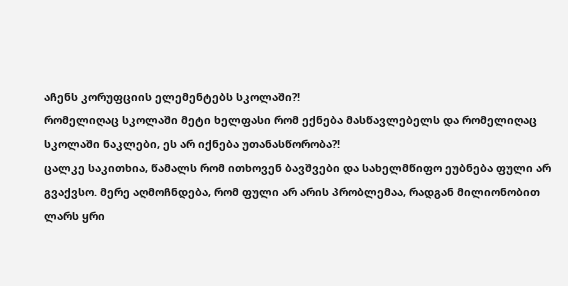აჩენს კორუფციის ელემენტებს სკოლაში?!
რომელიღაც სკოლაში მეტი ხელფასი რომ ექნება მასწავლებელს და რომელიღაც სკოლაში ნაკლები, ეს არ იქნება უთანასწორობა?!
ცალკე საკითხია, წამალს რომ ითხოვენ ბავშვები და სახელმწიფო ეუბნება ფული არ გვაქვსო. მერე აღმოჩნდება, რომ ფული არ არის პრობლემაა, რადგან მილიონობით ლარს ყრი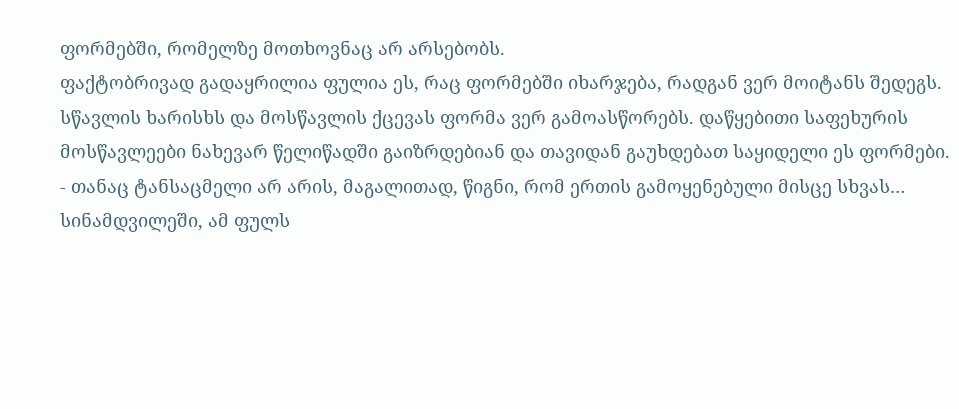ფორმებში, რომელზე მოთხოვნაც არ არსებობს.
ფაქტობრივად გადაყრილია ფულია ეს, რაც ფორმებში იხარჯება, რადგან ვერ მოიტანს შედეგს. სწავლის ხარისხს და მოსწავლის ქცევას ფორმა ვერ გამოასწორებს. დაწყებითი საფეხურის მოსწავლეები ნახევარ წელიწადში გაიზრდებიან და თავიდან გაუხდებათ საყიდელი ეს ფორმები.
- თანაც ტანსაცმელი არ არის, მაგალითად, წიგნი, რომ ერთის გამოყენებული მისცე სხვას…
სინამდვილეში, ამ ფულს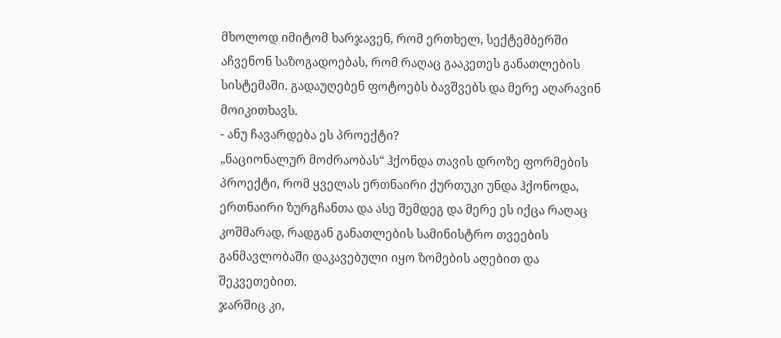მხოლოდ იმიტომ ხარჯავენ, რომ ერთხელ, სექტემბერში აჩვენონ საზოგადოებას, რომ რაღაც გააკეთეს განათლების სისტემაში. გადაუღებენ ფოტოებს ბავშვებს და მერე აღარავინ მოიკითხავს.
- ანუ ჩავარდება ეს პროექტი?
„ნაციონალურ მოძრაობას“ ჰქონდა თავის დროზე ფორმების პროექტი, რომ ყველას ერთნაირი ქურთუკი უნდა ჰქონოდა, ერთნაირი ზურგჩანთა და ასე შემდეგ და მერე ეს იქცა რაღაც კოშმარად, რადგან განათლების სამინისტრო თვეების განმავლობაში დაკავებული იყო ზომების აღებით და შეკვეთებით.
ჯარშიც კი,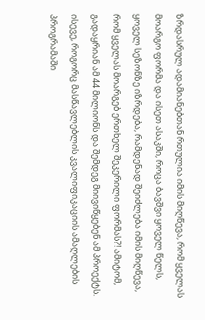ზრდასრულ ადამიანებთან რთულია იმის მიღწევა, რომ ყველას მოარგო ფორმა და ისეთ ასაკში, როცა ბავშვი ყოველ წელს, ყოველ სეზონზე იზრდება, რამდენად შეიძლება იმის მიღწევა, რომ ყველას მოარგებ ერთხელ შეკერილი ფორმას?! ამიტომ, გადაყრიან ამ 44 მილიონს და შემდეგ მიივიწყებენ ამ პროექტს.
ისევე, როგორც მასწავლებლის კვალიფიკაციის ამაღლების პროგრამაში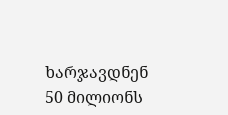ხარჯავდნენ 50 მილიონს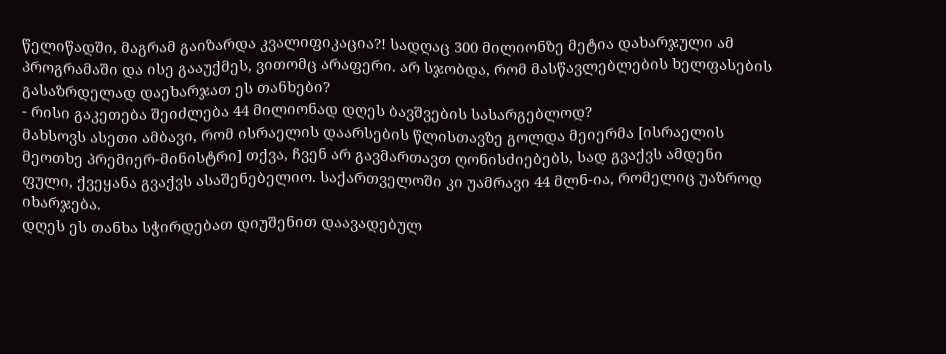წელიწადში, მაგრამ გაიზარდა კვალიფიკაცია?! სადღაც 300 მილიონზე მეტია დახარჯული ამ პროგრამაში და ისე გააუქმეს, ვითომც არაფერი. არ სჯობდა, რომ მასწავლებლების ხელფასების გასაზრდელად დაეხარჯათ ეს თანხები?
- რისი გაკეთება შეიძლება 44 მილიონად დღეს ბავშვების სასარგებლოდ?
მახსოვს ასეთი ამბავი, რომ ისრაელის დაარსების წლისთავზე გოლდა მეიერმა [ისრაელის მეოთხე პრემიერ-მინისტრი] თქვა, ჩვენ არ გავმართავთ ღონისძიებებს, სად გვაქვს ამდენი ფული, ქვეყანა გვაქვს ასაშენებელიო. საქართველოში კი უამრავი 44 მლნ-ია, რომელიც უაზროდ იხარჯება.
დღეს ეს თანხა სჭირდებათ დიუშენით დაავადებულ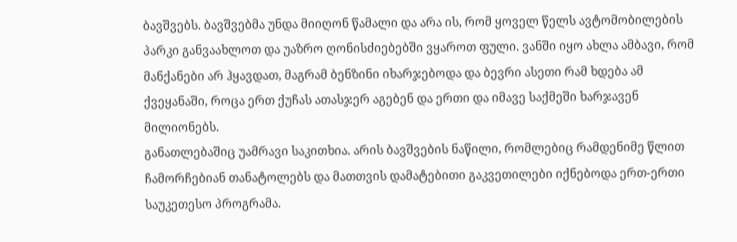ბავშვებს. ბავშვებმა უნდა მიიღონ წამალი და არა ის, რომ ყოველ წელს ავტომობილების პარკი განვაახლოთ და უაზრო ღონისძიებებში ვყაროთ ფული. ვანში იყო ახლა ამბავი, რომ მანქანები არ ჰყავდათ, მაგრამ ბენზინი იხარჯებოდა და ბევრი ასეთი რამ ხდება ამ ქვეყანაში, როცა ერთ ქუჩას ათასჯერ აგებენ და ერთი და იმავე საქმეში ხარჯავენ მილიონებს.
განათლებაშიც უამრავი საკითხია. არის ბავშვების ნაწილი, რომლებიც რამდენიმე წლით ჩამორჩებიან თანატოლებს და მათთვის დამატებითი გაკვეთილები იქნებოდა ერთ-ერთი საუკეთესო პროგრამა.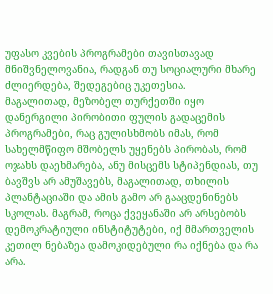უფასო კვების პროგრამები თავისთავად მნიშვნელოვანია, რადგან თუ სოციალური მხარე ძლიერდება, შედეგებიც უკეთესია.
მაგალითად, მეზობელ თურქეთში იყო დანერგილი პირობითი ფულის გადაცემის პროგრამები, რაც გულისხმობს იმას, რომ სახელმწიფო მშობელს უყენებს პირობას, რომ ოჯახს დაეხმარება, ანუ მისცემს სტიპენდიას, თუ ბავშვს არ ამუშავებს, მაგალითად, თხილის პლანტაციაში და ამის გამო არ გააცდენინებს სკოლას. მაგრამ, როცა ქვეყანაში არ არსებობს დემოკრატიული ინსტიტუტები, იქ მმართველის კეთილ ნებაზეა დამოკიდებული რა იქნება და რა არა.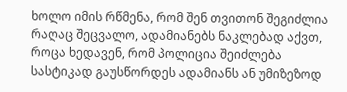ხოლო იმის რწმენა, რომ შენ თვითონ შეგიძლია რაღაც შეცვალო, ადამიანებს ნაკლებად აქვთ, როცა ხედავენ, რომ პოლიცია შეიძლება სასტიკად გაუსწორდეს ადამიანს ან უმიზეზოდ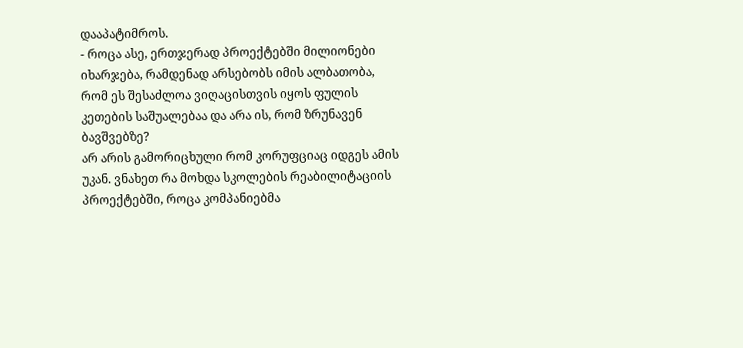დააპატიმროს.
- როცა ასე, ერთჯერად პროექტებში მილიონები იხარჯება, რამდენად არსებობს იმის ალბათობა, რომ ეს შესაძლოა ვიღაცისთვის იყოს ფულის კეთების საშუალებაა და არა ის, რომ ზრუნავენ ბავშვებზე?
არ არის გამორიცხული რომ კორუფციაც იდგეს ამის უკან. ვნახეთ რა მოხდა სკოლების რეაბილიტაციის პროექტებში, როცა კომპანიებმა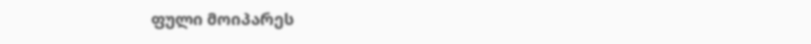ფული მოიპარეს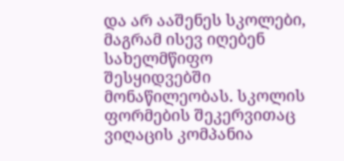და არ ააშენეს სკოლები, მაგრამ ისევ იღებენ სახელმწიფო შესყიდვებში მონაწილეობას. სკოლის ფორმების შეკერვითაც ვიღაცის კომპანია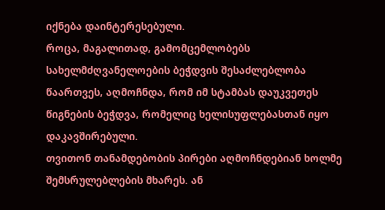იქნება დაინტერესებული.
როცა, მაგალითად, გამომცემლობებს სახელმძღვანელოების ბეჭდვის შესაძლებლობა წაართვეს, აღმოჩნდა, რომ იმ სტამბას დაუკვეთეს წიგნების ბეჭდვა, რომელიც ხელისუფლებასთან იყო დაკავშირებული.
თვითონ თანამდებობის პირები აღმოჩნდებიან ხოლმე შემსრულებლების მხარეს. ან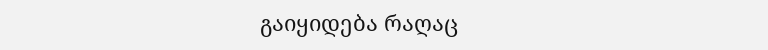გაიყიდება რაღაც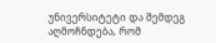უნივერსიტეტი და შემდეგ აღმოჩნდება, რომ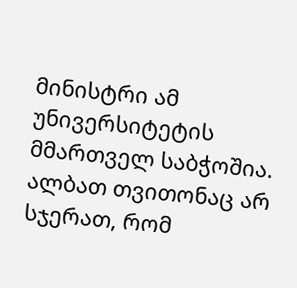მინისტრი ამ უნივერსიტეტის მმართველ საბჭოშია.
ალბათ თვითონაც არ სჯერათ, რომ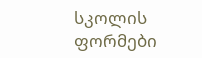სკოლის ფორმები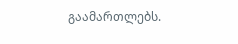გაამართლებს.